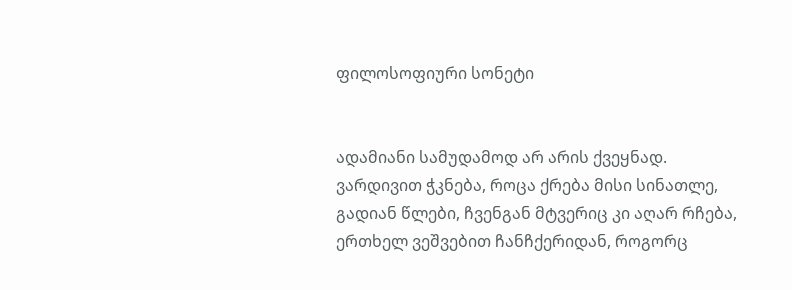ფილოსოფიური სონეტი


ადამიანი სამუდამოდ არ არის ქვეყნად.
ვარდივით ჭკნება, როცა ქრება მისი სინათლე,
გადიან წლები, ჩვენგან მტვერიც კი აღარ რჩება,
ერთხელ ვეშვებით ჩანჩქერიდან, როგორც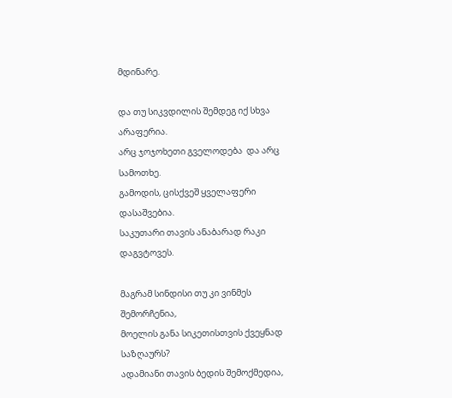მდინარე.

და თუ სიკვდილის შემდეგ იქ სხვა არაფერია.
არც ჯოჯოხეთი გველოდება  და არც სამოთხე.
გამოდის, ცისქვეშ ყველაფერი დასაშვებია.
საკუთარი თავის ანაბარად რაკი დაგვტოვეს.

მაგრამ სინდისი თუ კი ვინმეს შემორჩენია,
მოელის განა სიკეთისთვის ქვეყნად საზღაურს?
ადამიანი თავის ბედის შემოქმედია,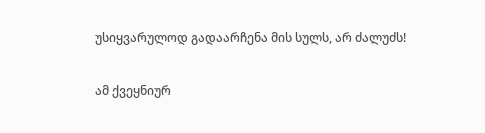უსიყვარულოდ გადაარჩენა მის სულს, არ ძალუძს!

ამ ქვეყნიურ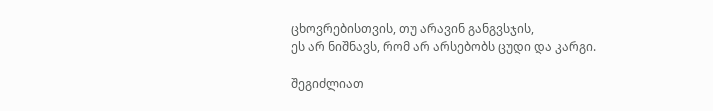ცხოვრებისთვის, თუ არავინ განგვსჯის,
ეს არ ნიშნავს, რომ არ არსებობს ცუდი და კარგი.

შეგიძლიათ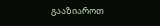გააზიაროთ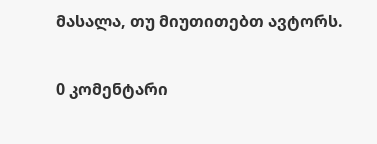მასალა, თუ მიუთითებთ ავტორს.

0 კომენტარი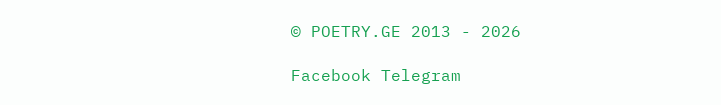© POETRY.GE 2013 - 2026

Facebook Telegram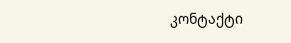კონტაქტი